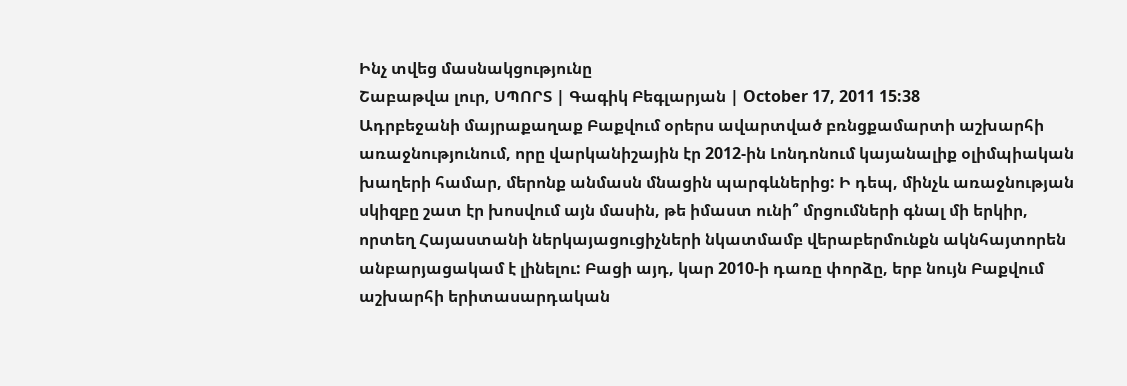Ինչ տվեց մասնակցությունը
Շաբաթվա լուր, ՍՊՈՐՏ | Գագիկ Բեգլարյան | October 17, 2011 15:38
Ադրբեջանի մայրաքաղաք Բաքվում օրերս ավարտված բռնցքամարտի աշխարհի առաջնությունում, որը վարկանիշային էր 2012-ին Լոնդոնում կայանալիք օլիմպիական խաղերի համար, մերոնք անմասն մնացին պարգևներից: Ի դեպ, մինչև առաջնության սկիզբը շատ էր խոսվում այն մասին, թե իմաստ ունի՞ մրցումների գնալ մի երկիր, որտեղ Հայաստանի ներկայացուցիչների նկատմամբ վերաբերմունքն ակնհայտորեն անբարյացակամ է լինելու: Բացի այդ, կար 2010-ի դառը փորձը, երբ նույն Բաքվում աշխարհի երիտասարդական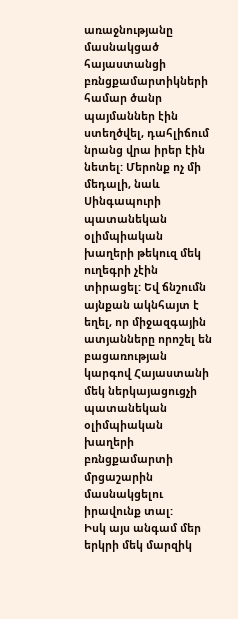առաջնությանը մասնակցած հայաստանցի բռնցքամարտիկների համար ծանր պայմաններ էին ստեղծվել, դահլիճում նրանց վրա իրեր էին նետել: Մերոնք ոչ մի մեդալի, նաև Սինգապուրի պատանեկան օլիմպիական խաղերի թեկուզ մեկ ուղեգրի չէին տիրացել: Եվ ճնշումն այնքան ակնհայտ է եղել, որ միջազգային ատյանները որոշել են բացառության կարգով Հայաստանի մեկ ներկայացուցչի պատանեկան օլիմպիական խաղերի բռնցքամարտի մրցաշարին մասնակցելու իրավունք տալ:
Իսկ այս անգամ մեր երկրի մեկ մարզիկ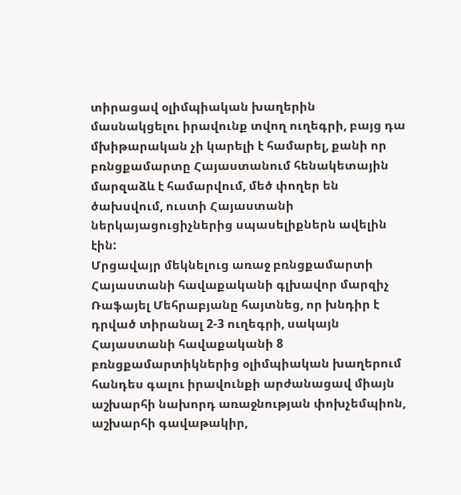տիրացավ օլիմպիական խաղերին մասնակցելու իրավունք տվող ուղեգրի, բայց դա մխիթարական չի կարելի է համարել, քանի որ բռնցքամարտը Հայաստանում հենակետային մարզաձև է համարվում, մեծ փողեր են ծախսվում, ուստի Հայաստանի ներկայացուցիչներից սպասելիքներն ավելին էին:
Մրցավայր մեկնելուց առաջ բռնցքամարտի Հայաստանի հավաքականի գլխավոր մարզիչ Ռաֆայել Մեհրաբյանը հայտնեց, որ խնդիր է դրված տիրանալ 2-3 ուղեգրի, սակայն Հայաստանի հավաքականի 8 բռնցքամարտիկներից օլիմպիական խաղերում հանդես գալու իրավունքի արժանացավ միայն աշխարհի նախորդ առաջնության փոխչեմպիոն, աշխարհի գավաթակիր,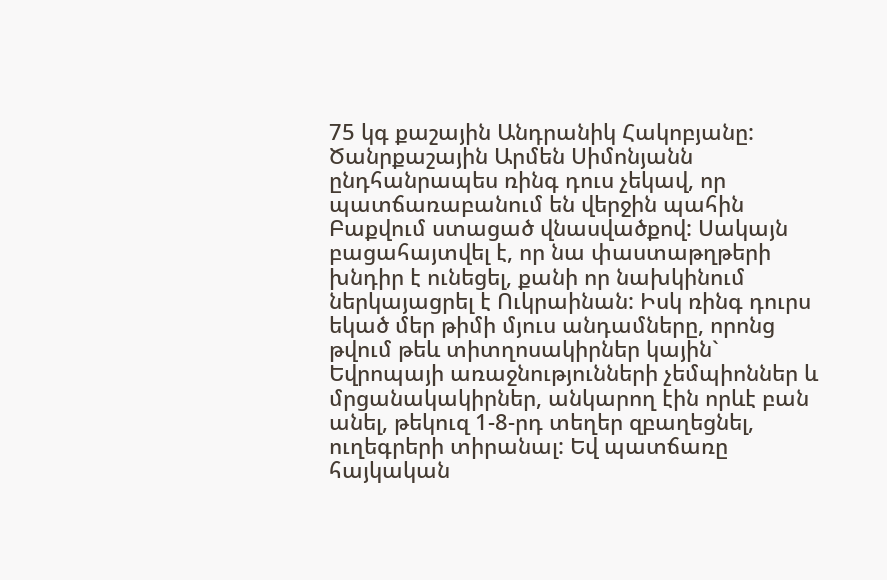75 կգ քաշային Անդրանիկ Հակոբյանը: Ծանրքաշային Արմեն Սիմոնյանն ընդհանրապես ռինգ դուս չեկավ, որ պատճառաբանում են վերջին պահին Բաքվում ստացած վնասվածքով: Սակայն բացահայտվել է, որ նա փաստաթղթերի խնդիր է ունեցել, քանի որ նախկինում ներկայացրել է Ուկրաինան: Իսկ ռինգ դուրս եկած մեր թիմի մյուս անդամները, որոնց թվում թեև տիտղոսակիրներ կային` Եվրոպայի առաջնությունների չեմպիոններ և մրցանակակիրներ, անկարող էին որևէ բան անել, թեկուզ 1-8-րդ տեղեր զբաղեցնել, ուղեգրերի տիրանալ: Եվ պատճառը հայկական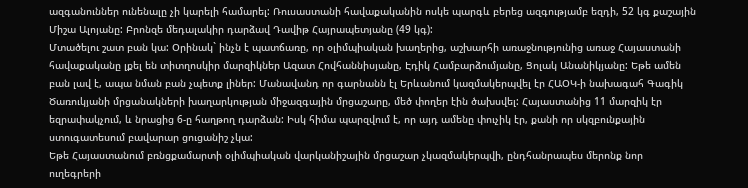ազգանուններ ունենալը չի կարելի համարել: Ռուսաստանի հավաքականին ոսկե պարգև բերեց ազգությամբ եզդի, 52 կգ քաշային Միշա Ալոյանը: Բրոնզե մեդալակիր դարձավ Դավիթ Հայրապետյանը (49 կգ):
Մտածելու շատ բան կա: Օրինակ` ինչն է պատճառը, որ օլիմպիական խաղերից, աշխարհի առաջնությունից առաջ Հայաստանի հավաքականը լքել են տիտղոսկիր մարզիկներ Ազատ Հովհաննիսյանը, Էդիկ Համբարձումյանը, Ցոլակ Անանիկյանը: Եթե ամեն բան լավ է, ապա նման բան չպետք լիներ: Մանավանդ որ գարնանն էլ Երևանում կազմակերպվել էր ՀԱՕԿ-ի նախագահ Գագիկ Ծառուկյանի մրցանակների խաղարկության միջազգային մրցաշարը, մեծ փողեր էին ծախսվել: Հայաստանից 11 մարզիկ էր եզրափակչում, և նրացից 6-ը հաղթող դարձան: Իսկ հիմա պարզվում է, որ այդ ամենը փուչիկ էր, քանի որ սկզբունքային ստուգատեսում բավարար ցուցանիշ չկա:
Եթե Հայաստանում բռնցքամարտի օլիմպիական վարկանիշային մրցաշար չկազմակերպվի, ընդհանրապես մերոնք նոր ուղեգրերի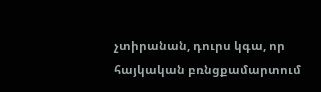չտիրանան, դուրս կգա, որ հայկական բռնցքամարտում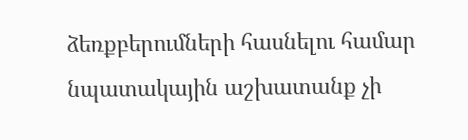ձեռքբերումների հասնելու համար նպատակային աշխատանք չի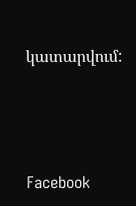կատարվում:






Facebook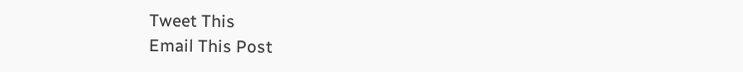Tweet This
Email This Post